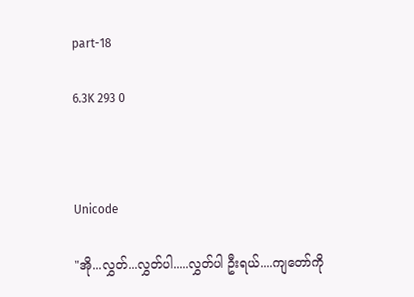part-18

6.3K 293 0



Unicode

"အို...လွှတ်...လွှတ်ပါ.....လွှတ်ပါ ဦးရယ်....ကျတော်ကို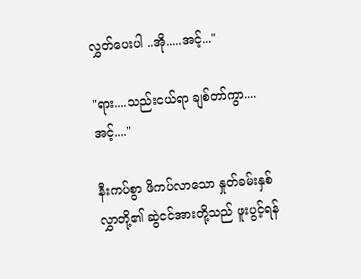လွှတ်ပေးပါ ..အို.....အင့်..."

"ရား....သည်းငယ်ရာ ချစ်တာ်ကွာ....အင့်...."

နီးကပ်စွာ ဖိကပ်လာသော နှုတ်ခမ်းနှစ်လွှာတို့၏ ဆွဲငင်အားတို့သည် ဖူးပွင့်ရန်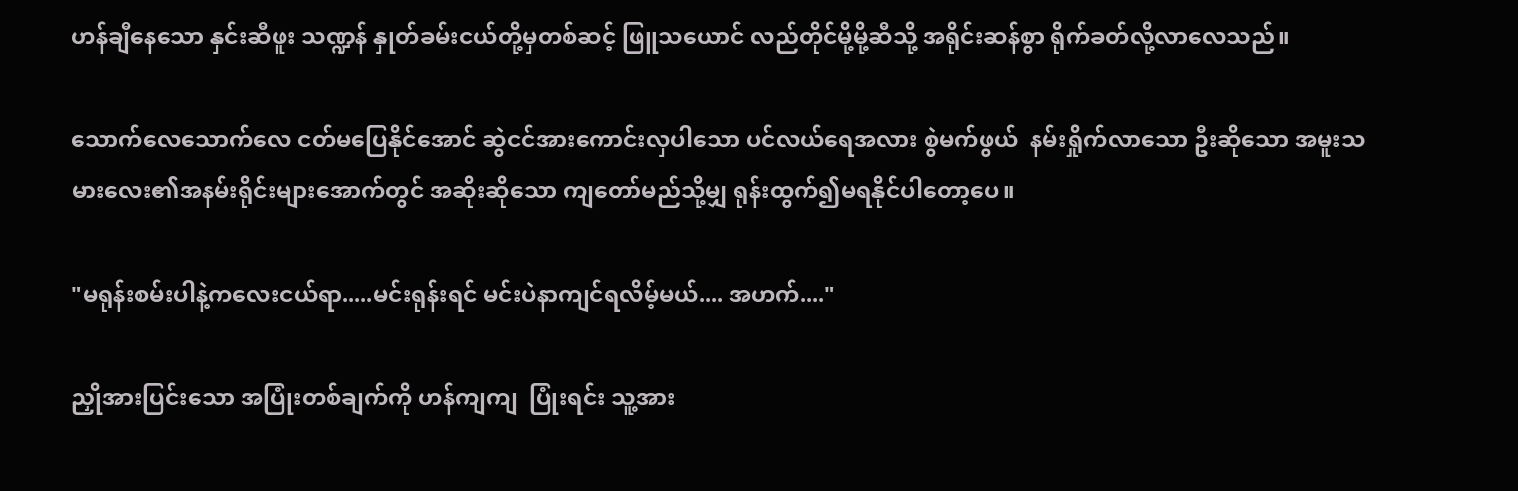ဟန်ချီနေသော နှင်းဆီဖူး သဏ္ဍန် နှုတ်ခမ်းငယ်တို့မှတစ်ဆင့် ဖြူသယောင် လည်တိုင်မို့မို့ဆီသို့ အရိုင်းဆန်စွာ ရိုက်ခတ်လို့လာလေသည်။

သောက်လေသောက်လေ ငတ်မပြေနိုင်အောင် ဆွဲငင်အားကောင်းလှပါသော ပင်လယ်ရေအလား စွဲမက်ဖွယ်  နမ်းရှိုက်လာသော ဦးဆိုသော အမူးသမားလေး၏အနမ်းရိုင်းများအောက်တွင် အဆိုးဆိုသော ကျတော်မည်သို့မျှ ရုန်းထွက်၍မရနိုင်ပါတော့ပေ။

"မရုန်းစမ်းပါနဲ့ကလေးငယ်ရာ.....မင်းရုန်းရင် မင်းပဲနာကျင်ရလိမ့်မယ်.... အဟက်...."

ညှိုအားပြင်းသော အပြုံးတစ်ချက်ကို ဟန်ကျကျ  ပြုံးရင်း သူ့အား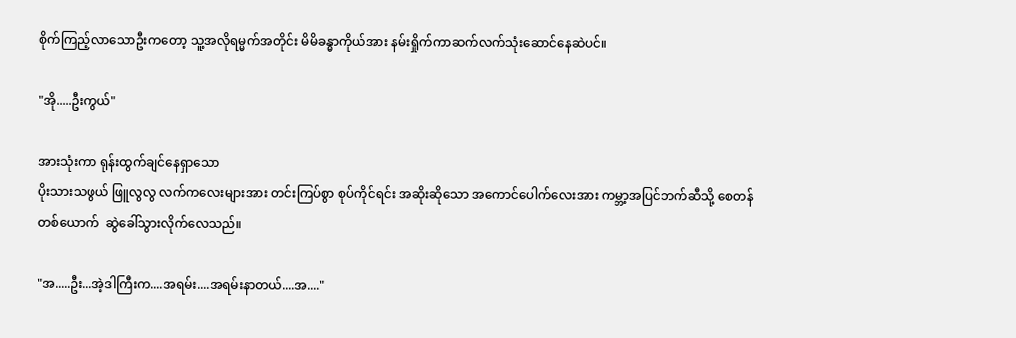စိုက်ကြည့်လာသောဦးကတော့ သူ့အလိုရမ္မက်အတိုင်း မိမိခန္ဓာကိုယ်အား နမ်းရှိုက်ကာဆက်လက်သုံးဆောင်နေဆဲပင်။

"အို.....ဦးကွယ်"

အားသုံးကာ ရုန်းထွက်ချင်နေရှာသော
ပိုးသားသဖွယ် ဖြူလွလွ လက်ကလေးများအား တင်းကြပ်စွာ စုပ်ကိုင်ရင်း အဆိုးဆိုသော အကောင်ပေါက်လေးအား ကမ္ဘာ့အပြင်ဘက်ဆီသို့ စေတန်တစ်ယောက်  ဆွဲခေါ်သွားလိုက်လေသည်။

"အ.....ဦး...အဲ့ဒါကြီးက....အရမ်း....အရမ်းနာတယ်....အ...."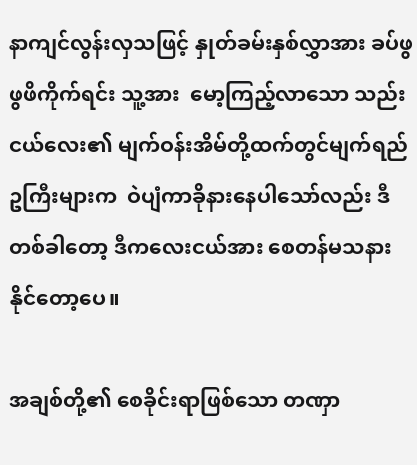နာကျင်လွန်းလှသဖြင့် နှုတ်ခမ်းနှစ်လွှာအား ခပ်ဖွဖွဖိကိုက်ရင်း သူ့အား  မော့ကြည့်လာသော သည်းငယ်လေး၏ မျက်ဝန်းအိမ်တို့ထက်တွင်မျက်ရည်ဥကြီးများက  ဝဲပျံကာခိုနားနေပါသော်လည်း ဒီတစ်ခါတော့ ဒီကလေးငယ်အား စေတန်မသနားနိုင်တော့ပေ။

အချစ်တို့၏ စေခိုင်းရာဖြစ်သော တဏှာ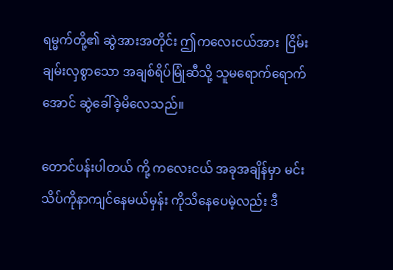ရမ္မက်တို့၏ ဆွဲအားအတိုင်း ဤကလေးငယ်အား  ငြိမ်းချမ်းလှစွာသော အချစ်ရိပ်မြုံဆီသို့ သူမရောက်ရောက်အောင် ဆွဲခေါ်ခဲ့မိလေသည်။

တောင်ပန်းပါတယ် ကို့ ကလေးငယ် အခုအချိန်မှာ မင်းသိပ်ကိုနာကျင်နေမယ်မှန်း ကိုသိနေပေမဲ့လည်း ဒီ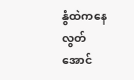နွံထဲကနေ လွတ်အောင်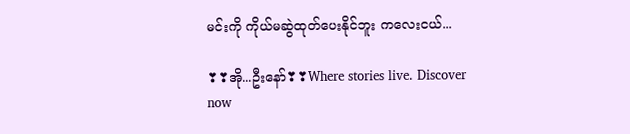မင်းကို ကိုယ်မဆွဲထုတ်ပေးနိုင်ဘူး ကလေးငယ်...

❣❣အို...ဦးနော်❣❣Where stories live. Discover now